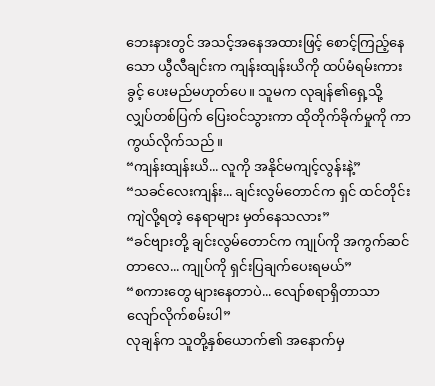ဘေးနားတွင် အသင့်အနေအထားဖြင့် စောင့်ကြည့်နေသော ယွီလီချင်းက ကျန်းထျန်းယိကို ထပ်မံရမ်းကားခွင့် ပေးမည်မဟုတ်ပေ။ သူမက လုချန်၏ရှေ့သို့ လျှပ်တစ်ပြက် ပြေးဝင်သွားကာ ထိုတိုက်ခိုက်မှုကို ကာကွယ်လိုက်သည်။
“ကျန်းထျန်းယိ... လူကို အနိုင်မကျင့်လွန်းနဲ့”
“သခင်လေးကျန်း... ချင်းလွမ်တောင်က ရှင် ထင်တိုင်းကျဲလို့ရတဲ့ နေရာများ မှတ်နေသလား”
“ခင်ဗျားတို့ ချင်းလွမ်တောင်က ကျုပ်ကို အကွက်ဆင်တာလေ... ကျုပ်ကို ရှင်းပြချက်ပေးရမယ်”
“စကားတွေ များနေတာပဲ... လျော်စရာရှိတာသာ လျော်လိုက်စမ်းပါ”
လုချန်က သူတို့နှစ်ယောက်၏ အနောက်မှ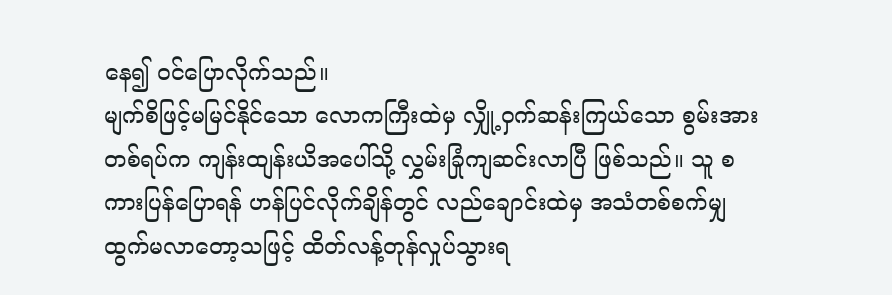နေ၍ ဝင်ပြောလိုက်သည်။
မျက်စိဖြင့်မမြင်နိုင်သော လောကကြီးထဲမှ လျှို့ဝှက်ဆန်းကြယ်သော စွမ်းအားတစ်ရပ်က ကျန်းထျန်းယိအပေါ်သို့ လွှမ်းခြုံကျဆင်းလာပြီ ဖြစ်သည်။ သူ စကားပြန်ပြောရန် ဟန်ပြင်လိုက်ချိန်တွင် လည်ချောင်းထဲမှ အသံတစ်စက်မျှ ထွက်မလာတော့သဖြင့် ထိတ်လန့်တုန်လှုပ်သွားရ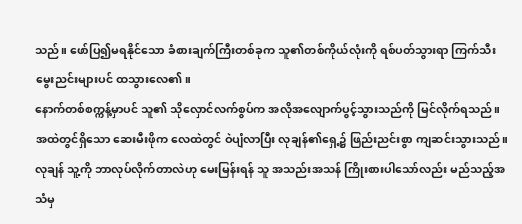သည်။ ဖော်ပြ၍မရနိုင်သော ခံစားချက်ကြီးတစ်ခုက သူ၏တစ်ကိုယ်လုံးကို ရစ်ပတ်သွားရာ ကြက်သီးမွေးညင်းများပင် ထသွားလေ၏။
နောက်တစ်စက္ကန့်မှာပင် သူ၏ သိုလှောင်လက်စွပ်က အလိုအလျောက်ပွင့်သွားသည်ကို မြင်လိုက်ရသည်။ အထဲတွင်ရှိသော ဆေးမီးဖိုက လေထဲတွင် ဝဲပျံလာပြီး လုချန်၏ရှေ့၌ ဖြည်းညင်းစွာ ကျဆင်းသွားသည်။
လုချန် သူ့ကို ဘာလုပ်လိုက်တာလဲဟု မေးမြန်းရန် သူ အသည်းအသန် ကြိုးစားပါသော်လည်း မည်သည့်အသံမှ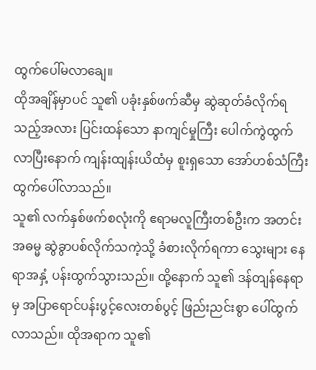ထွက်ပေါ်မလာချေ။
ထိုအချိန်မှာပင် သူ၏ ပခုံးနှစ်ဖက်ဆီမှ ဆွဲဆုတ်ခံလိုက်ရသည့်အလား ပြင်းထန်သော နာကျင်မှုကြီး ပေါက်ကွဲထွက်လာပြီးနောက် ကျန်းထျန်းယိထံမှ စူးရှသော အော်ဟစ်သံကြီး ထွက်ပေါ်လာသည်။
သူ၏ လက်နှစ်ဖက်စလုံးကို ဧရာမလူကြီးတစ်ဦးက အတင်းအဓမ္မ ဆွဲခွာပစ်လိုက်သကဲ့သို့ ခံစားလိုက်ရကာ သွေးများ နေရာအနှံ့ ပန်းထွက်သွားသည်။ ထို့နောက် သူ၏ ဒန်တျန်နေရာမှ အပြာရောင်ပန်းပွင့်လေးတစ်ပွင့် ဖြည်းညင်းစွာ ပေါ်ထွက်လာသည်။ ထိုအရာက သူ၏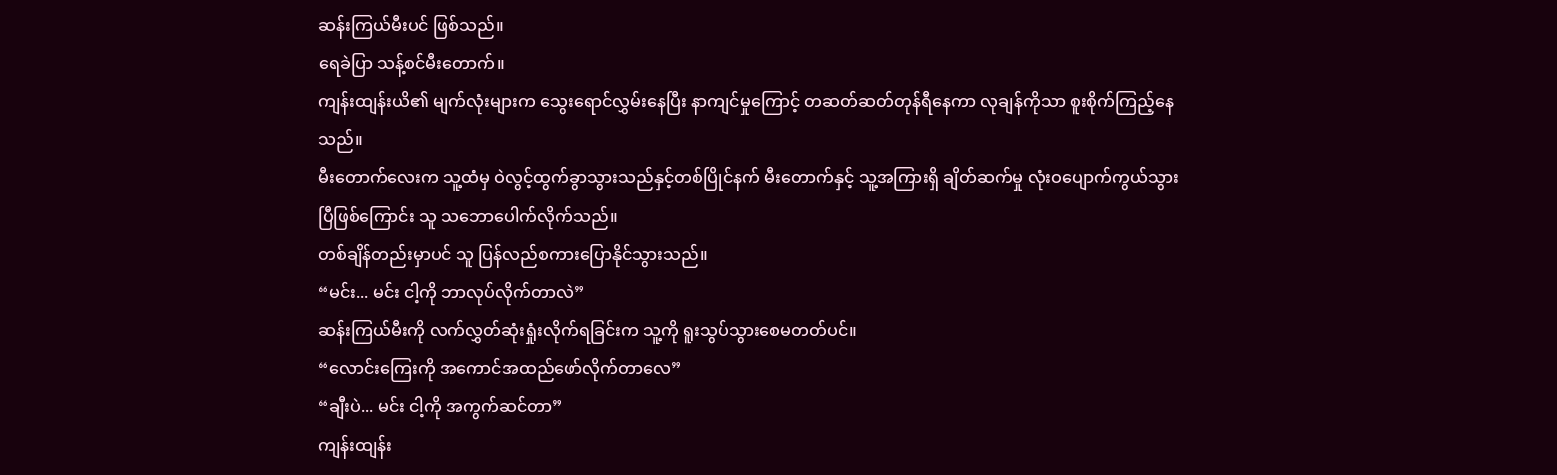ဆန်းကြယ်မီးပင် ဖြစ်သည်။
ရေခဲပြာ သန့်စင်မီးတောက်။
ကျန်းထျန်းယိ၏ မျက်လုံးများက သွေးရောင်လွှမ်းနေပြီး နာကျင်မှုကြောင့် တဆတ်ဆတ်တုန်ရီနေကာ လုချန်ကိုသာ စူးစိုက်ကြည့်နေသည်။
မီးတောက်လေးက သူ့ထံမှ ဝဲလွင့်ထွက်ခွာသွားသည်နှင့်တစ်ပြိုင်နက် မီးတောက်နှင့် သူ့အကြားရှိ ချိတ်ဆက်မှု လုံးဝပျောက်ကွယ်သွားပြီဖြစ်ကြောင်း သူ သဘောပေါက်လိုက်သည်။
တစ်ချိန်တည်းမှာပင် သူ ပြန်လည်စကားပြောနိုင်သွားသည်။
“မင်း... မင်း ငါ့ကို ဘာလုပ်လိုက်တာလဲ”
ဆန်းကြယ်မီးကို လက်လွှတ်ဆုံးရှုံးလိုက်ရခြင်းက သူ့ကို ရူးသွပ်သွားစေမတတ်ပင်။
“လောင်းကြေးကို အကောင်အထည်ဖော်လိုက်တာလေ”
“ချီးပဲ... မင်း ငါ့ကို အကွက်ဆင်တာ”
ကျန်းထျန်း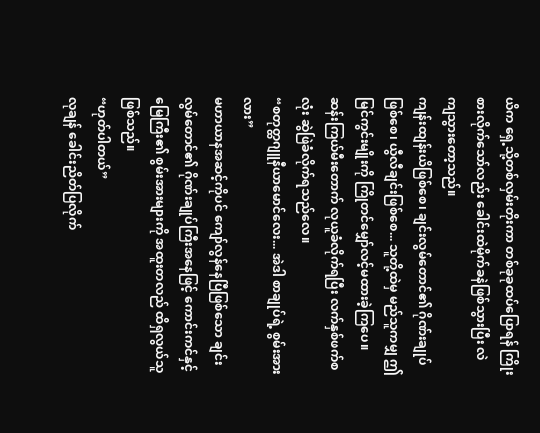ယိက ရှေ့သို့တစ်လှမ်းတိုးကာ တစ်ခုခုထပ်ပြောရန် ကြိုးစားလိုက်သော်လည်း ခေါင်းထဲမိုက်ခနဲဖြစ်သွားပြီး လဲကျသွားတော့သည်။
ကျန်းထျန်းယိဖြစ်စေ၊ ချင်းလွမ်တောင်၏ ဂိုဏ်းချုပ်ဖြစ်စေ၊ ယွီလီချင်းဖြစ်စေ... သူတို့ထဲမှ မည်သူကမျှ ဤမြင်ကွင်းမျိုးကို ကြိုတင်မျှော်လင့်မထားခဲ့ကြပေ။
ဆန်းကြယ်မီးတောက် လုယူခံလိုက်ရပြီး လက်နှစ်ဖက်စလုံး ဆွဲဖြဲခံလိုက်ရသည်လေ။
“စတုတ္ထဂျူနီယာမောင်လေး... အဲဒါ စာချုပ်ရဲ့ စွမ်းအားလား”
မဟာယာနအဆင့်ကိုပင် ကျော်လွန်နေပြီဖြစ်သော ချင်းလွမ်တောင်၏ ဂိုဏ်းချုပ်ကြီးအနေဖြင့် ကောင်းကင်နှင့် မြေကြီး၏ စွမ်းအားများကို အထူးတလည် ထိရှလွယ်သူဖြစ်သည်။
“ဟုတ်ပါတယ်”
လုချန် ခေါင်းညိတ်ပြလိုက်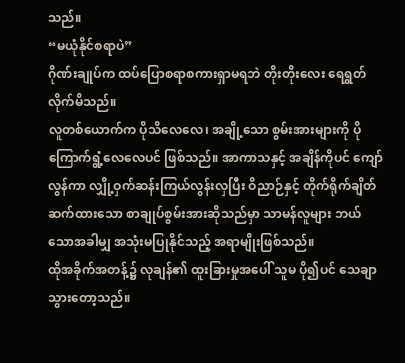သည်။
“မယုံနိုင်စရာပဲ”
ဂိုဏ်းချုပ်က ထပ်ပြောစရာစကားရှာမရဘဲ တိုးတိုးလေး ရေရွတ်လိုက်မိသည်။
လူတစ်ယောက်က ပိုသိလေလေ၊ အချို့သော စွမ်းအားများကို ပိုကြောက်ရွံ့လေလေပင် ဖြစ်သည်။ အာကာသနှင့် အချိန်ကိုပင် ကျော်လွန်ကာ လျှို့ဝှက်ဆန်းကြယ်လွန်းလှပြီး ဝိညာဉ်နှင့် တိုက်ရိုက်ချိတ်ဆက်ထားသော စာချုပ်စွမ်းအားဆိုသည်မှာ သာမန်လူများ ဘယ်သောအခါမျှ အသုံးမပြုနိုင်သည့် အရာမျိုးဖြစ်သည်။
ထိုအခိုက်အတန့်၌ လုချန်၏ ထူးခြားမှုအပေါ် သူမ ပို၍ပင် သေချာသွားတော့သည်။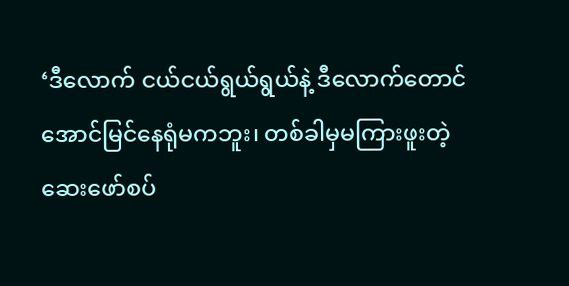‘ဒီလောက် ငယ်ငယ်ရွယ်ရွယ်နဲ့ ဒီလောက်တောင် အောင်မြင်နေရုံမကဘူး၊ တစ်ခါမှမကြားဖူးတဲ့ ဆေးဖော်စပ်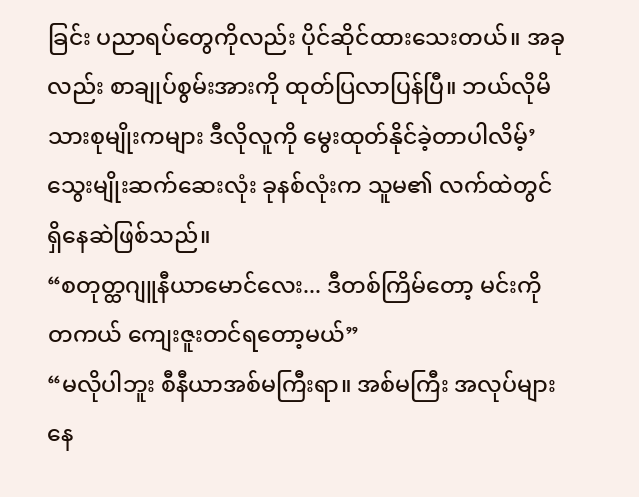ခြင်း ပညာရပ်တွေကိုလည်း ပိုင်ဆိုင်ထားသေးတယ်။ အခုလည်း စာချုပ်စွမ်းအားကို ထုတ်ပြလာပြန်ပြီ။ ဘယ်လိုမိသားစုမျိုးကများ ဒီလိုလူကို မွေးထုတ်နိုင်ခဲ့တာပါလိမ့်’
သွေးမျိုးဆက်ဆေးလုံး ခုနစ်လုံးက သူမ၏ လက်ထဲတွင် ရှိနေဆဲဖြစ်သည်။
“စတုတ္ထဂျူနီယာမောင်လေး... ဒီတစ်ကြိမ်တော့ မင်းကို တကယ် ကျေးဇူးတင်ရတော့မယ်”
“မလိုပါဘူး စီနီယာအစ်မကြီးရာ။ အစ်မကြီး အလုပ်များနေ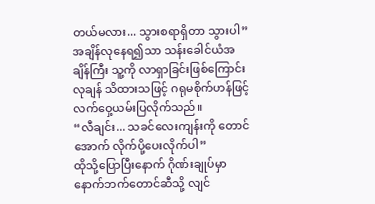တယ်မလား... သွားစရာရှိတာ သွားပါ”
အချိန်လုနေရ၍သာ သန်းခေါင်ယံအချိန်ကြီး သူ့ကို လာရှာခြင်းဖြစ်ကြောင်း လုချန် သိထားသဖြင့် ဂရုမစိုက်ဟန်ဖြင့် လက်ဝှေ့ယမ်းပြလိုက်သည်။
“လီချင်း... သခင်လေးကျန်းကို တောင်အောက် လိုက်ပို့ပေးလိုက်ပါ”
ထိုသို့ပြောပြီးနောက် ဂိုဏ်းချုပ်မှာ နောက်ဘက်တောင်ဆီသို့ လျင်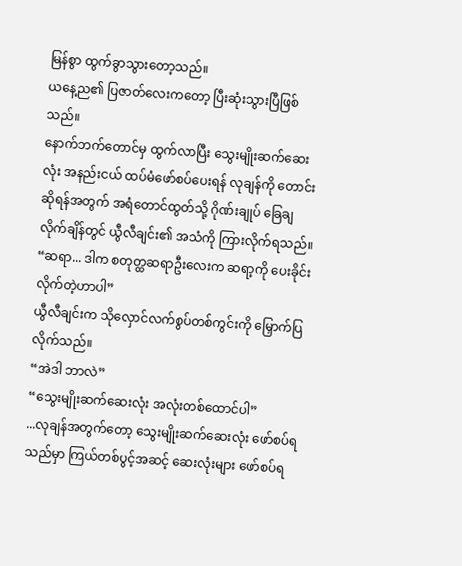မြန်စွာ ထွက်ခွာသွားတော့သည်။
ယနေ့ည၏ ပြဇာတ်လေးကတော့ ပြီးဆုံးသွားပြီဖြစ်သည်။
နောက်ဘက်တောင်မှ ထွက်လာပြီး သွေးမျိုးဆက်ဆေးလုံး အနည်းငယ် ထပ်မံဖော်စပ်ပေးရန် လုချန်ကို တောင်းဆိုရန်အတွက် အရံတောင်ထွတ်သို့ ဂိုဏ်းချုပ် ခြေချလိုက်ချိန်တွင် ယွီလီချင်း၏ အသံကို ကြားလိုက်ရသည်။
“ဆရာ... ဒါက စတုတ္ထဆရာဦးလေးက ဆရာ့ကို ပေးခိုင်းလိုက်တဲ့ဟာပါ”
ယွီလီချင်းက သိုလှောင်လက်စွပ်တစ်ကွင်းကို မြှောက်ပြလိုက်သည်။
“အဲဒါ ဘာလဲ”
“သွေးမျိုးဆက်ဆေးလုံး အလုံးတစ်ထောင်ပါ”
...လုချန်အတွက်တော့ သွေးမျိုးဆက်ဆေးလုံး ဖော်စပ်ရသည်မှာ ကြယ်တစ်ပွင့်အဆင့် ဆေးလုံးများ ဖော်စပ်ရ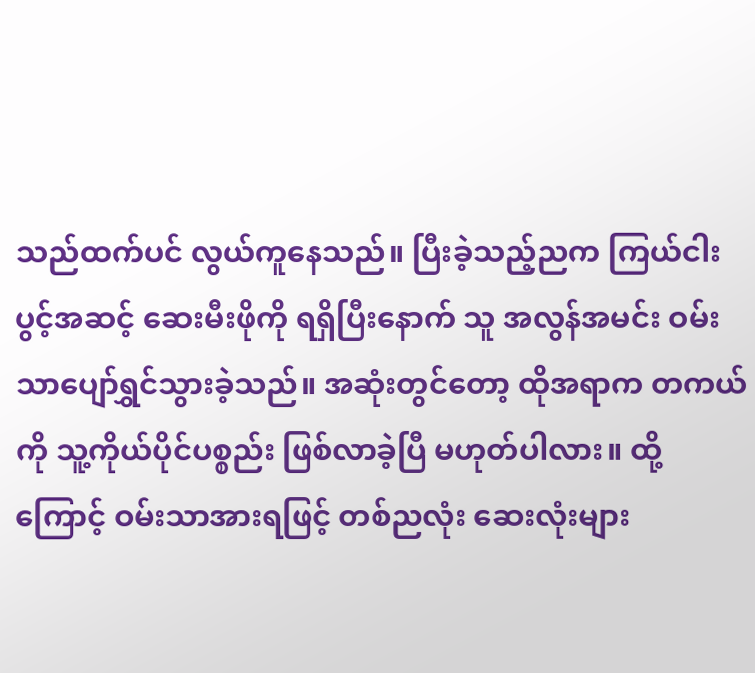သည်ထက်ပင် လွယ်ကူနေသည်။ ပြီးခဲ့သည့်ညက ကြယ်ငါးပွင့်အဆင့် ဆေးမီးဖိုကို ရရှိပြီးနောက် သူ အလွန်အမင်း ဝမ်းသာပျော်ရွှင်သွားခဲ့သည်။ အဆုံးတွင်တော့ ထိုအရာက တကယ်ကို သူ့ကိုယ်ပိုင်ပစ္စည်း ဖြစ်လာခဲ့ပြီ မဟုတ်ပါလား။ ထို့ကြောင့် ဝမ်းသာအားရဖြင့် တစ်ညလုံး ဆေးလုံးများ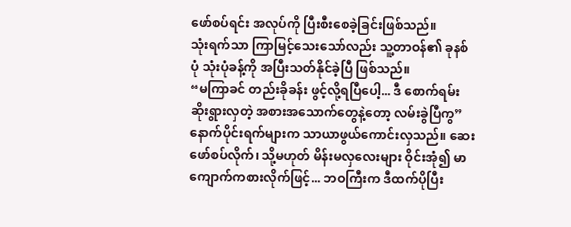ဖော်စပ်ရင်း အလုပ်ကို ပြီးစီးစေခဲ့ခြင်းဖြစ်သည်။
သုံးရက်သာ ကြာမြင့်သေးသော်လည်း သူ့တာဝန်၏ ခုနစ်ပုံ သုံးပုံခန့်ကို အပြီးသတ်နိုင်ခဲ့ပြီ ဖြစ်သည်။
“မကြာခင် တည်းခိုခန်း ဖွင့်လို့ရပြီပေါ့... ဒီ စောက်ရမ်းဆိုးရွားလှတဲ့ အစားအသောက်တွေနဲ့တော့ လမ်းခွဲပြီကွ”
နောက်ပိုင်းရက်များက သာယာဖွယ်ကောင်းလှသည်။ ဆေးဖော်စပ်လိုက်၊ သို့မဟုတ် မိန်းမလှလေးများ ဝိုင်းအုံ၍ မာကျောက်ကစားလိုက်ဖြင့်... ဘဝကြီးက ဒီထက်ပိုပြီး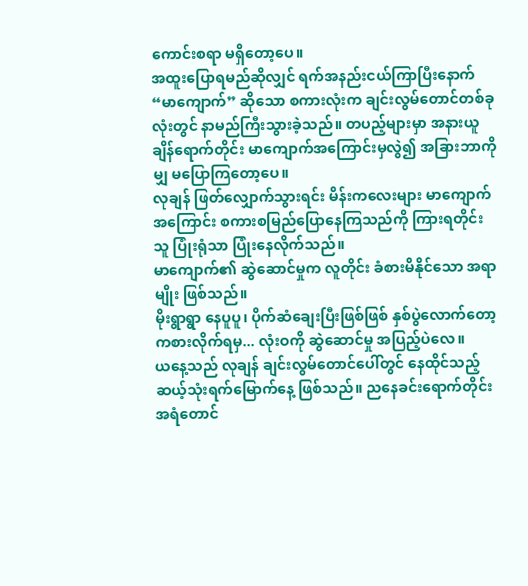ကောင်းစရာ မရှိတော့ပေ။
အထူးပြောရမည်ဆိုလျှင် ရက်အနည်းငယ်ကြာပြီးနောက် “မာကျောက်” ဆိုသော စကားလုံးက ချင်းလွမ်တောင်တစ်ခုလုံးတွင် နာမည်ကြီးသွားခဲ့သည်။ တပည့်များမှာ အနားယူချိန်ရောက်တိုင်း မာကျောက်အကြောင်းမှလွဲ၍ အခြားဘာကိုမျှ မပြောကြတော့ပေ။
လုချန် ဖြတ်လျှောက်သွားရင်း မိန်းကလေးများ မာကျောက်အကြောင်း စကားစမြည်ပြောနေကြသည်ကို ကြားရတိုင်း သူ ပြုံးရုံသာ ပြုံးနေလိုက်သည်။
မာကျောက်၏ ဆွဲဆောင်မှုက လူတိုင်း ခံစားမိနိုင်သော အရာမျိုး ဖြစ်သည်။
မိုးရွာရွာ နေပူပူ၊ ပိုက်ဆံချေးပြီးဖြစ်ဖြစ် နှစ်ပွဲလောက်တော့ ကစားလိုက်ရမှ... လုံးဝကို ဆွဲဆောင်မှု အပြည့်ပဲလေ။
ယနေ့သည် လုချန် ချင်းလွမ်တောင်ပေါ်တွင် နေထိုင်သည့် ဆယ့်သုံးရက်မြောက်နေ့ ဖြစ်သည်။ ညနေခင်းရောက်တိုင်း အရံတောင်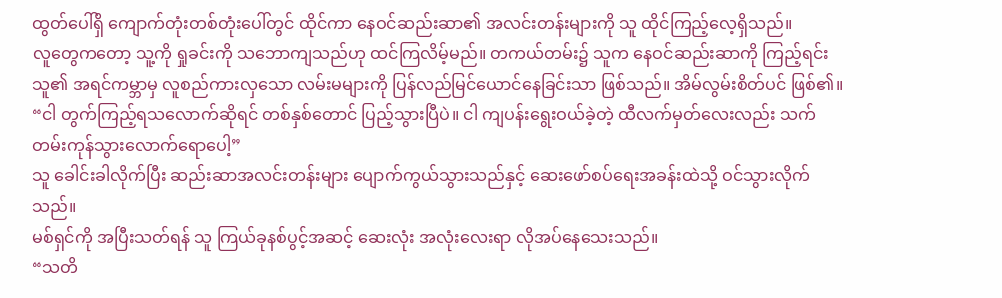ထွတ်ပေါ်ရှိ ကျောက်တုံးတစ်တုံးပေါ်တွင် ထိုင်ကာ နေဝင်ဆည်းဆာ၏ အလင်းတန်းများကို သူ ထိုင်ကြည့်လေ့ရှိသည်။
လူတွေကတော့ သူ့ကို ရှုခင်းကို သဘောကျသည်ဟု ထင်ကြလိမ့်မည်။ တကယ်တမ်း၌ သူက နေဝင်ဆည်းဆာကို ကြည့်ရင်း သူ၏ အရင်ကမ္ဘာမှ လူစည်ကားလှသော လမ်းမများကို ပြန်လည်မြင်ယောင်နေခြင်းသာ ဖြစ်သည်။ အိမ်လွမ်းစိတ်ပင် ဖြစ်၏။
“ငါ တွက်ကြည့်ရသလောက်ဆိုရင် တစ်နှစ်တောင် ပြည့်သွားပြီပဲ။ ငါ ကျပန်းရွေးဝယ်ခဲ့တဲ့ ထီလက်မှတ်လေးလည်း သက်တမ်းကုန်သွားလောက်ရောပေါ့”
သူ ခေါင်းခါလိုက်ပြီး ဆည်းဆာအလင်းတန်းများ ပျောက်ကွယ်သွားသည်နှင့် ဆေးဖော်စပ်ရေးအခန်းထဲသို့ ဝင်သွားလိုက်သည်။
မစ်ရှင်ကို အပြီးသတ်ရန် သူ ကြယ်ခုနစ်ပွင့်အဆင့် ဆေးလုံး အလုံးလေးရာ လိုအပ်နေသေးသည်။
“သတိ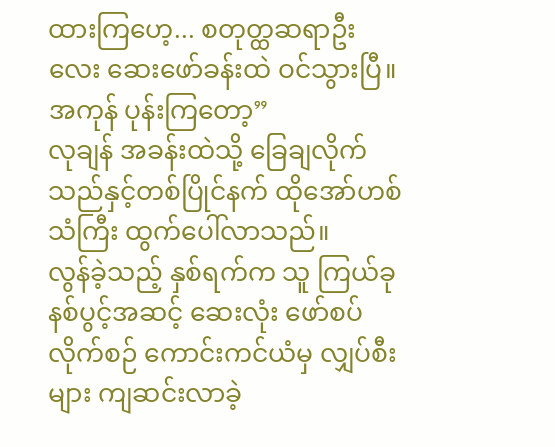ထားကြဟေ့... စတုတ္ထဆရာဦးလေး ဆေးဖော်ခန်းထဲ ဝင်သွားပြီ။ အကုန် ပုန်းကြတော့”
လုချန် အခန်းထဲသို့ ခြေချလိုက်သည်နှင့်တစ်ပြိုင်နက် ထိုအော်ဟစ်သံကြီး ထွက်ပေါ်လာသည်။
လွန်ခဲ့သည့် နှစ်ရက်က သူ ကြယ်ခုနစ်ပွင့်အဆင့် ဆေးလုံး ဖော်စပ်လိုက်စဉ် ကောင်းကင်ယံမှ လျှပ်စီးများ ကျဆင်းလာခဲ့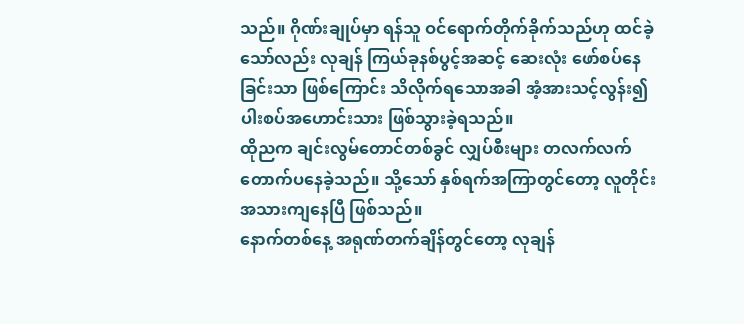သည်။ ဂိုဏ်းချုပ်မှာ ရန်သူ ဝင်ရောက်တိုက်ခိုက်သည်ဟု ထင်ခဲ့သော်လည်း လုချန် ကြယ်ခုနစ်ပွင့်အဆင့် ဆေးလုံး ဖော်စပ်နေခြင်းသာ ဖြစ်ကြောင်း သိလိုက်ရသောအခါ အံ့အားသင့်လွန်း၍ ပါးစပ်အဟောင်းသား ဖြစ်သွားခဲ့ရသည်။
ထိုညက ချင်းလွမ်တောင်တစ်ခွင် လျှပ်စီးများ တလက်လက် တောက်ပနေခဲ့သည်။ သို့သော် နှစ်ရက်အကြာတွင်တော့ လူတိုင်း အသားကျနေပြီ ဖြစ်သည်။
နောက်တစ်နေ့ အရုဏ်တက်ချိန်တွင်တော့ လုချန်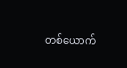တစ်ယောက်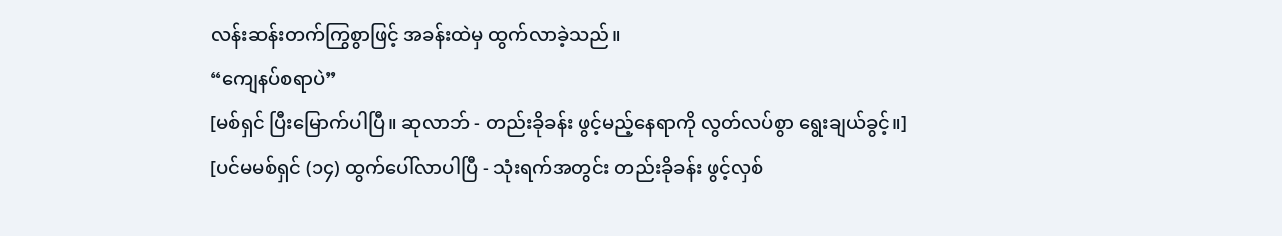လန်းဆန်းတက်ကြွစွာဖြင့် အခန်းထဲမှ ထွက်လာခဲ့သည်။
“ကျေနပ်စရာပဲ”
[မစ်ရှင် ပြီးမြောက်ပါပြီ။ ဆုလာဘ် - တည်းခိုခန်း ဖွင့်မည့်နေရာကို လွတ်လပ်စွာ ရွေးချယ်ခွင့်။]
[ပင်မမစ်ရှင် (၁၄) ထွက်ပေါ်လာပါပြီ - သုံးရက်အတွင်း တည်းခိုခန်း ဖွင့်လှစ်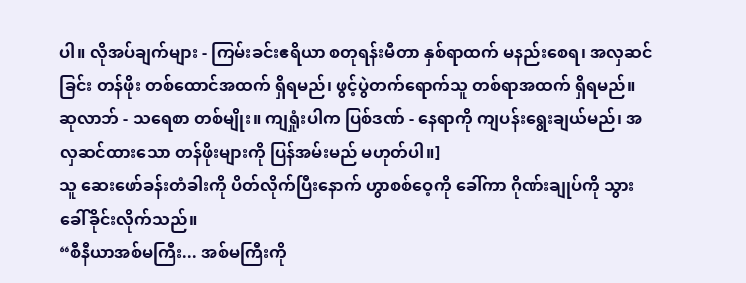ပါ။ လိုအပ်ချက်များ - ကြမ်းခင်းဧရိယာ စတုရန်းမီတာ နှစ်ရာထက် မနည်းစေရ၊ အလှဆင်ခြင်း တန်ဖိုး တစ်ထောင်အထက် ရှိရမည်၊ ဖွင့်ပွဲတက်ရောက်သူ တစ်ရာအထက် ရှိရမည်။ ဆုလာဘ် - သရေစာ တစ်မျိုး။ ကျရှုံးပါက ပြစ်ဒဏ် - နေရာကို ကျပန်းရွေးချယ်မည်၊ အလှဆင်ထားသော တန်ဖိုးများကို ပြန်အမ်းမည် မဟုတ်ပါ။]
သူ ဆေးဖော်ခန်းတံခါးကို ပိတ်လိုက်ပြီးနောက် ဟွာစစ်ဝေ့ကို ခေါ်ကာ ဂိုဏ်းချုပ်ကို သွားခေါ်ခိုင်းလိုက်သည်။
“စီနီယာအစ်မကြီး... အစ်မကြီးကို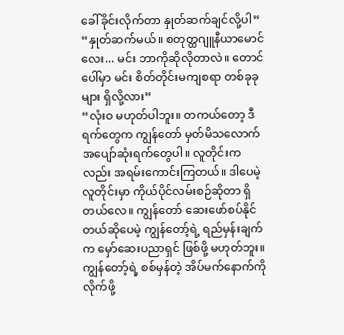ခေါ်ခိုင်းလိုက်တာ နှုတ်ဆက်ချင်လို့ပါ”
“နှုတ်ဆက်မယ်။ စတုတ္ထဂျူနီယာမောင်လေး... မင်း ဘာကိုဆိုလိုတာလဲ။ တောင်ပေါ်မှာ မင်း စိတ်တိုင်းမကျစရာ တစ်ခုခုများ ရှိလို့လား”
“လုံးဝ မဟုတ်ပါဘူး။ တကယ်တော့ ဒီရက်တွေက ကျွန်တော် မှတ်မိသလောက် အပျော်ဆုံးရက်တွေပါ။ လူတိုင်းကလည်း အရမ်းကောင်းကြတယ်။ ဒါပေမဲ့ လူတိုင်းမှာ ကိုယ်ပိုင်လမ်းစဉ်ဆိုတာ ရှိတယ်လေ။ ကျွန်တော် ဆေးဖော်စပ်နိုင်တယ်ဆိုပေမဲ့ ကျွန်တော့်ရဲ့ ရည်မှန်းချက်က မှော်ဆေးပညာရှင် ဖြစ်ဖို့ မဟုတ်ဘူး။ ကျွန်တော့်ရဲ့ စစ်မှန်တဲ့ အိပ်မက်နောက်ကို လိုက်ဖို့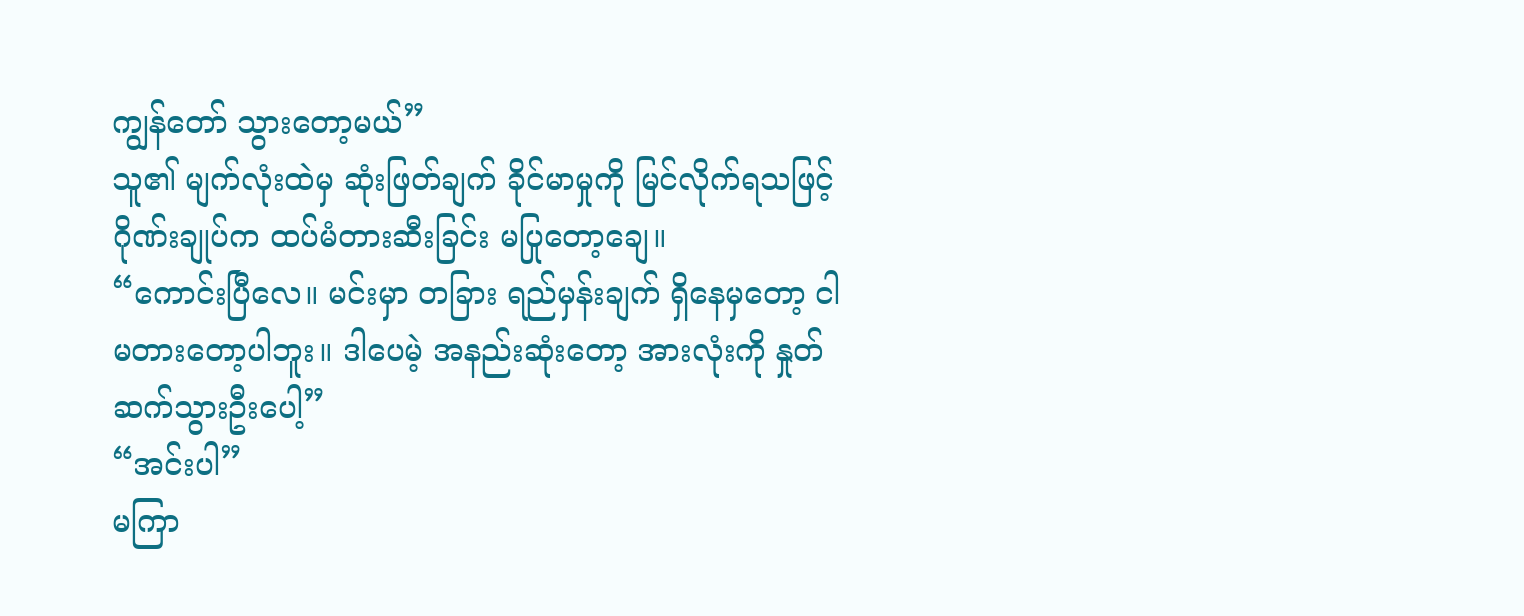ကျွန်တော် သွားတော့မယ်”
သူ၏ မျက်လုံးထဲမှ ဆုံးဖြတ်ချက် ခိုင်မာမှုကို မြင်လိုက်ရသဖြင့် ဂိုဏ်းချုပ်က ထပ်မံတားဆီးခြင်း မပြုတော့ချေ။
“ကောင်းပြီလေ။ မင်းမှာ တခြား ရည်မှန်းချက် ရှိနေမှတော့ ငါ မတားတော့ပါဘူး။ ဒါပေမဲ့ အနည်းဆုံးတော့ အားလုံးကို နှုတ်ဆက်သွားဦးပေါ့”
“အင်းပါ”
မကြာ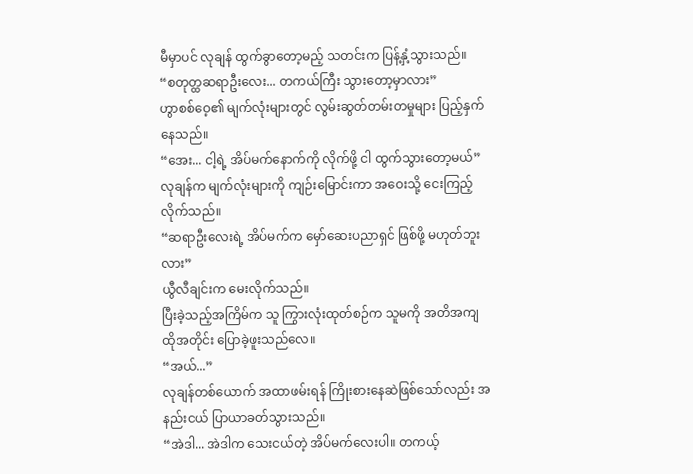မီမှာပင် လုချန် ထွက်ခွာတော့မည့် သတင်းက ပြန့်နှံ့သွားသည်။
“စတုတ္ထဆရာဦးလေး... တကယ်ကြီး သွားတော့မှာလား”
ဟွာစစ်ဝေ့၏ မျက်လုံးများတွင် လွမ်းဆွတ်တမ်းတမှုများ ပြည့်နှက်နေသည်။
“အေး... ငါ့ရဲ့ အိပ်မက်နောက်ကို လိုက်ဖို့ ငါ ထွက်သွားတော့မယ်”
လုချန်က မျက်လုံးများကို ကျဉ်းမြောင်းကာ အဝေးသို့ ငေးကြည့်လိုက်သည်။
“ဆရာဦးလေးရဲ့ အိပ်မက်က မှော်ဆေးပညာရှင် ဖြစ်ဖို့ မဟုတ်ဘူးလား”
ယွီလီချင်းက မေးလိုက်သည်။
ပြီးခဲ့သည့်အကြိမ်က သူ ကြွားလုံးထုတ်စဉ်က သူမကို အတိအကျ ထိုအတိုင်း ပြောခဲ့ဖူးသည်လေ။
“အယ်...”
လုချန်တစ်ယောက် အထာဖမ်းရန် ကြိုးစားနေဆဲဖြစ်သော်လည်း အနည်းငယ် ပြာယာခတ်သွားသည်။
“အဲဒါ... အဲဒါက သေးငယ်တဲ့ အိပ်မက်လေးပါ။ တကယ့်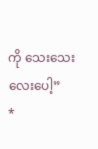ကို သေးသေးလေးပေါ့”
*